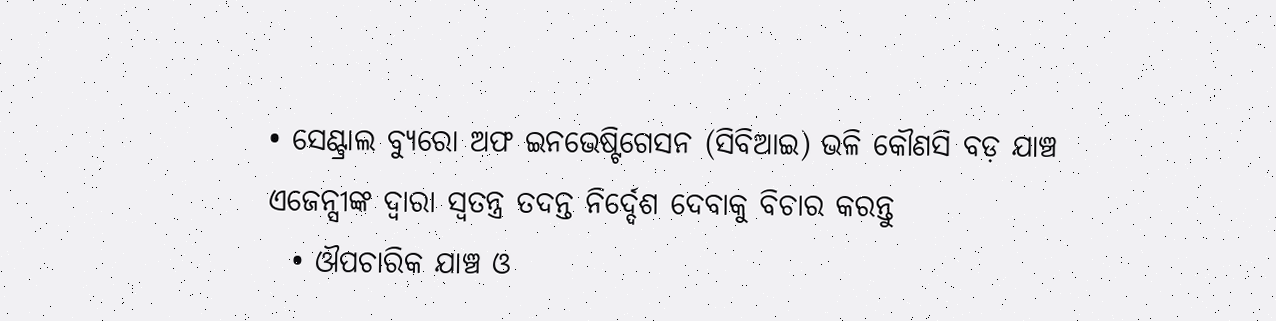• ସେଣ୍ଟ୍ରାଲ ବ୍ୟୁରୋ ଅଫ ଇନଭେଷ୍ଟିଗେସନ (ସିବିଆଇ) ଭଳି କୌଣସି ବଡ଼ ଯାଞ୍ଚ ଏଜେନ୍ସୀଙ୍କ ଦ୍ୱାରା ସ୍ୱତନ୍ତ୍ର ତଦନ୍ତ ନିର୍ଦ୍ଦେଶ ଦେବାକୁ ବିଚାର କରନ୍ତୁ
  • ଔପଚାରିକ ଯାଞ୍ଚ ଓ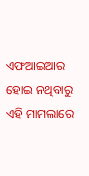ଏଫଆଇଆର ହୋଇ ନଥିବାରୁ ଏହି ମାମଲାରେ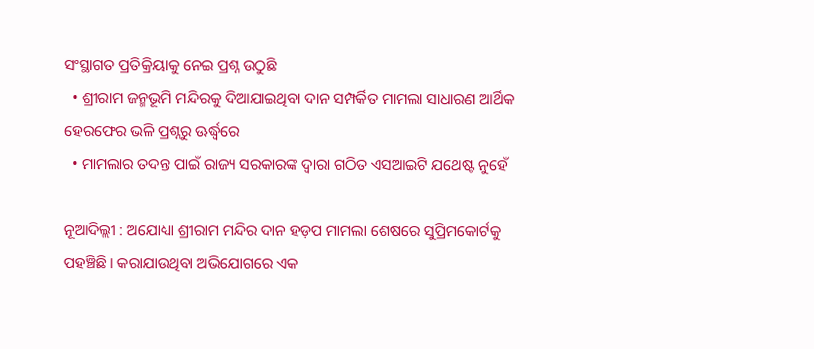ସଂସ୍ଥାଗତ ପ୍ରତିକ୍ରିୟାକୁ ନେଇ ପ୍ରଶ୍ନ ଉଠୁଛି
  • ଶ୍ରୀରାମ ଜନ୍ମଭୂମି ମନ୍ଦିରକୁ ଦିଆଯାଇଥିବା ଦାନ ସମ୍ପର୍କିତ ମାମଲା ସାଧାରଣ ଆର୍ଥିକ ହେରଫେର ଭଳି ପ୍ରଶ୍ନରୁ ଊର୍ଦ୍ଧ୍ୱରେ
  • ମାମଲାର ତଦନ୍ତ ପାଇଁ ରାଜ୍ୟ ସରକାରଙ୍କ ଦ୍ୱାରା ଗଠିତ ଏସଆଇଟି ଯଥେଷ୍ଟ ନୁହେଁ

ନୂଆଦିଲ୍ଲୀ : ଅଯୋଧ୍ୟା ଶ୍ରୀରାମ ମନ୍ଦିର ଦାନ ହଡ଼ପ ମାମଲା ଶେଷରେ ସୁପ୍ରିମକୋର୍ଟକୁ ପହଞ୍ଚିଛି। କରାଯାଉଥିବା ଅଭିଯୋଗରେ ଏକ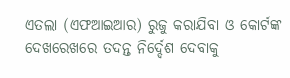ଏତଲା (ଏଫଆଇଆର) ରୁଜୁ କରାଯିବା ଓ କୋର୍ଟଙ୍କ ଦେଖରେଖରେ ତଦନ୍ତ ନିର୍ଦ୍ଦେଶ ଦେବାକୁ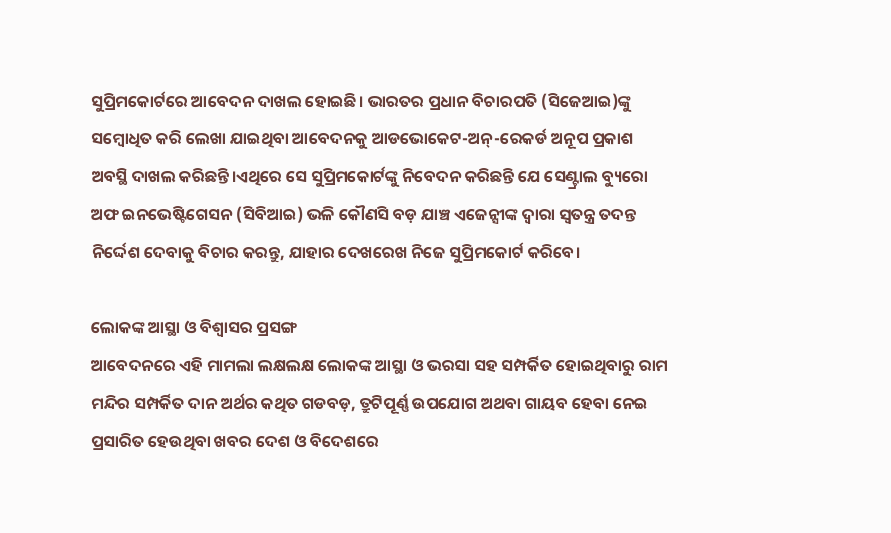ସୁପ୍ରିମକୋର୍ଟରେ ଆବେଦନ ଦାଖଲ ହୋଇଛି। ଭାରତର ପ୍ରଧାନ ବିଚାରପତି (ସିଜେଆଇ)ଙ୍କୁ ସମ୍ବୋଧିତ କରି ଲେଖା ଯାଇଥିବା ଆବେଦନକୁ ଆଡଭୋକେଟ-ଅନ୍-ରେକର୍ଡ ଅନୂପ ପ୍ରକାଶ ଅବସ୍ଥି ଦାଖଲ କରିଛନ୍ତି।ଏଥିରେ ସେ ସୁପ୍ରିମକୋର୍ଟଙ୍କୁ ନିବେଦନ କରିଛନ୍ତି ଯେ ସେଣ୍ଟ୍ରାଲ ବ୍ୟୁରୋ ଅଫ ଇନଭେଷ୍ଟିଗେସନ (ସିବିଆଇ) ଭଳି କୌଣସି ବଡ଼ ଯାଞ୍ଚ ଏଜେନ୍ସୀଙ୍କ ଦ୍ୱାରା ସ୍ୱତନ୍ତ୍ର ତଦନ୍ତ ନିର୍ଦ୍ଦେଶ ଦେବାକୁ ବିଚାର କରନ୍ତୁ, ଯାହାର ଦେଖରେଖ ନିଜେ ସୁପ୍ରିମକୋର୍ଟ କରିବେ।

ଲୋକଙ୍କ ଆସ୍ଥା ଓ ବିଶ୍ୱାସର ପ୍ରସଙ୍ଗ
ଆବେଦନରେ ଏହି ମାମଲା ଲକ୍ଷଲକ୍ଷ ଲୋକଙ୍କ ଆସ୍ଥା ଓ ଭରସା ସହ ସମ୍ପର୍କିତ ହୋଇଥିବାରୁ ରାମ ମନ୍ଦିର ସମ୍ପର୍କିତ ଦାନ ଅର୍ଥର କଥିତ ଗଡବଡ଼, ତ୍ରୁଟିପୂର୍ଣ୍ଣ ଉପଯୋଗ ଅଥବା ଗାୟବ ହେବା ନେଇ ପ୍ରସାରିତ ହେଉଥିବା ଖବର ଦେଶ ଓ ବିଦେଶରେ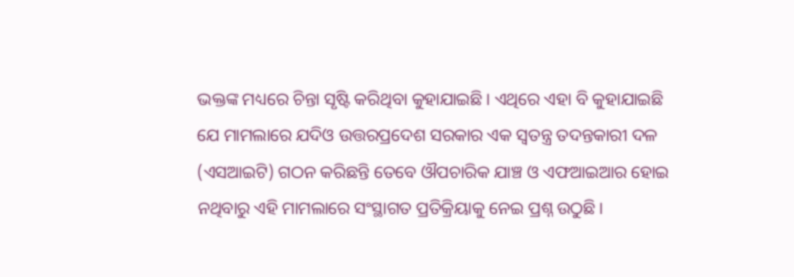ଭକ୍ତଙ୍କ ମଧ୍ୟରେ ଚିନ୍ତା ସୃଷ୍ଟି କରିଥିବା କୁହାଯାଇଛି। ଏଥିରେ ଏହା ବି କୁହାଯାଇଛି ଯେ ମାମଲାରେ ଯଦିଓ ଉତ୍ତରପ୍ରଦେଶ ସରକାର ଏକ ସ୍ୱତନ୍ତ୍ର ତଦନ୍ତକାରୀ ଦଳ (ଏସଆଇଟି) ଗଠନ କରିଛନ୍ତି ତେବେ ଔପଚାରିକ ଯାଞ୍ଚ ଓ ଏଫଆଇଆର ହୋଇ ନଥିବାରୁ ଏହି ମାମଲାରେ ସଂସ୍ଥାଗତ ପ୍ରତିକ୍ରିୟାକୁ ନେଇ ପ୍ରଶ୍ନ ଉଠୁଛି।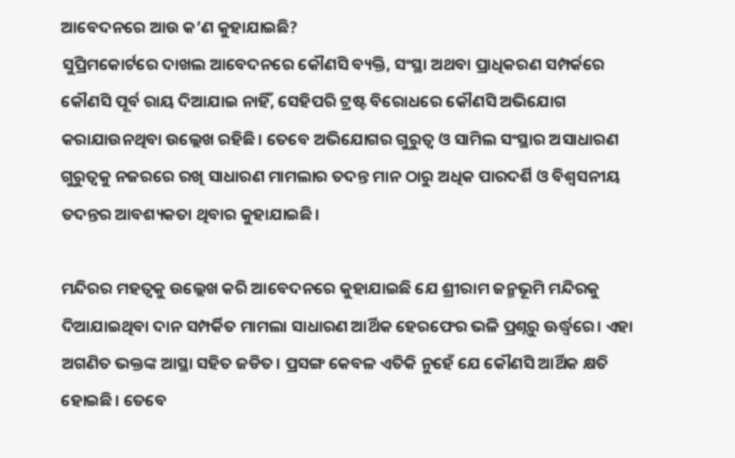ଆବେଦନରେ ଆଉ କ’ଣ କୁହାଯାଇଛି?
ସୁପ୍ରିମକୋର୍ଟରେ ଦାଖଲ ଆବେଦନରେ କୌଣସି ବ୍ୟକ୍ତି, ସଂସ୍ଥା ଅଥବା ପ୍ରାଧିକରଣ ସମ୍ପର୍କରେ କୌଣସି ପୂର୍ବ ରାୟ ଦିଆଯାଇ ନାହିଁ, ସେହିପରି ଟ୍ରଷ୍ଟ ବିରୋଧରେ କୌଣସି ଅଭିଯୋଗ କରାଯାଉନଥିବା ଉଲ୍ଲେଖ ରହିଛି। ତେବେ ଅଭିଯୋଗର ଗୁରୁତ୍ୱ ଓ ସାମିଲ ସଂସ୍ଥାର ଅସାଧାରଣ ଗୁରୁତ୍ୱକୁ ନଜରରେ ରଖି ସାଧାରଣ ମାମଲାର ତଦନ୍ତ ମାନ ଠାରୁ ଅଧିକ ପାରଦର୍ଶି ଓ ବିଶ୍ୱସନୀୟ ତଦନ୍ତର ଆବଶ୍ୟକତା ଥିବାର କୁହାଯାଇଛି।

ମନ୍ଦିରର ମହତ୍ୱକୁ ଉଲ୍ଲେଖ କରି ଆବେଦନରେ କୁହାଯାଇଛି ଯେ ଶ୍ରୀରାମ ଜନ୍ମଭୂମି ମନ୍ଦିରକୁ ଦିଆଯାଇଥିବା ଦାନ ସମ୍ପର୍କିତ ମାମଲା ସାଧାରଣ ଆର୍ଥିକ ହେରଫେର ଭଳି ପ୍ରଶ୍ନରୁ ଊର୍ଦ୍ଧ୍ୱରେ। ଏହା ଅଗଣିତ ଭକ୍ତଙ୍କ ଆସ୍ଥା ସହିତ ଜଡିତ। ପ୍ରସଙ୍ଗ କେବଳ ଏତିକି ନୁହେଁ ଯେ କୌଣସି ଆର୍ଥିକ କ୍ଷତି ହୋଇଛି। ତେବେ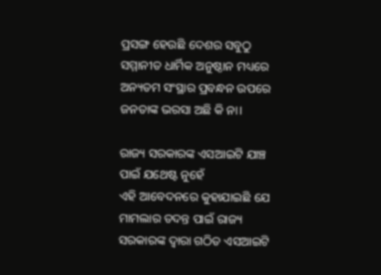ପ୍ରସଙ୍ଗ ହେଉଛି ଦେଶର ସବୁଠୁ ସମ୍ମାନୀତ ଧାର୍ମିକ ଅନୁଷ୍ଠାନ ମଧ୍ୟରେ ଅନ୍ୟତମ ସଂସ୍ଥାର ପ୍ରବନ୍ଧନ ଉପରେ ଜନତାଙ୍କ ଭରସା ଅଛି କି ନା।

ରାଜ୍ୟ ସରକାରଙ୍କ ଏସଆଇଟି ଯାଞ୍ଚ ପାଇଁ ଯଥେଷ୍ଟ ନୁହେଁ
ଏହି ଆବେଦନରେ କୁହାଯାଇଛି ଯେ ମାମଲାର ତଦନ୍ତ ପାଇଁ ରାଜ୍ୟ ସରକାରଙ୍କ ଦ୍ୱାରା ଗଠିତ ଏସଆଇଟି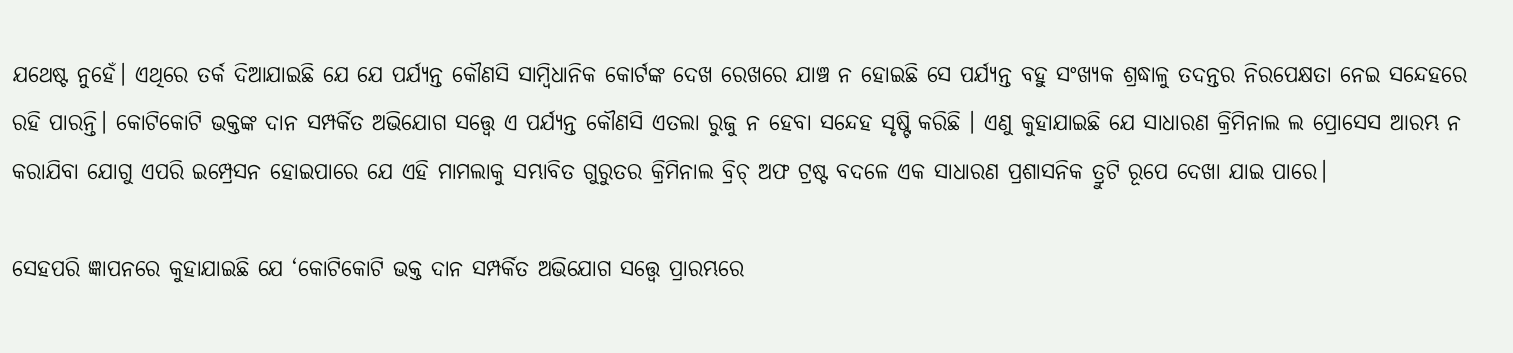ଯଥେଷ୍ଟ ନୁହେଁ। ଏଥିରେ ତର୍କ ଦିଆଯାଇଛି ଯେ ଯେ ପର୍ଯ୍ୟନ୍ତ କୌଣସି ସାମ୍ବିଧାନିକ କୋର୍ଟଙ୍କ ଦେଖ ରେଖରେ ଯାଞ୍ଚ ନ ହୋଇଛି ସେ ପର୍ଯ୍ୟନ୍ତ ବହୁ ସଂଖ୍ୟକ ଶ୍ରଦ୍ଧାଳୁ ତଦନ୍ତର ନିରପେକ୍ଷତା ନେଇ ସନ୍ଦେହରେ ରହି ପାରନ୍ତି। କୋଟିକୋଟି ଭକ୍ତଙ୍କ ଦାନ ସମ୍ପର୍କିତ ଅଭିଯୋଗ ସତ୍ତ୍ୱେ ଏ ପର୍ଯ୍ୟନ୍ତ କୌଣସି ଏତଲା ରୁଜୁ ନ ହେବା ସନ୍ଦେହ ସୃଷ୍ଟି କରିଛି । ଏଣୁ କୁହାଯାଇଛି ଯେ ସାଧାରଣ କ୍ରିମିନାଲ ଲ ପ୍ରୋସେସ ଆରମ୍ଭ ନ କରାଯିବା ଯୋଗୁ ଏପରି ଇମ୍ପ୍ରେସନ ହୋଇପାରେ ଯେ ଏହି ମାମଲାକୁ ସମ୍ଭାବିତ ଗୁରୁତର କ୍ରିମିନାଲ ବ୍ରିଚ୍ ଅଫ ଟ୍ରଷ୍ଟ ବଦଳେ ଏକ ସାଧାରଣ ପ୍ରଶାସନିକ ତ୍ରୁଟି ରୂପେ ଦେଖା ଯାଇ ପାରେ।

ସେହପରି ଜ୍ଞାପନରେ କୁହାଯାଇଛି ଯେ ‘କୋଟିକୋଟି ଭକ୍ତ ଦାନ ସମ୍ପର୍କିତ ଅଭିଯୋଗ ସତ୍ତ୍ୱେ ପ୍ରାରମ୍ଭରେ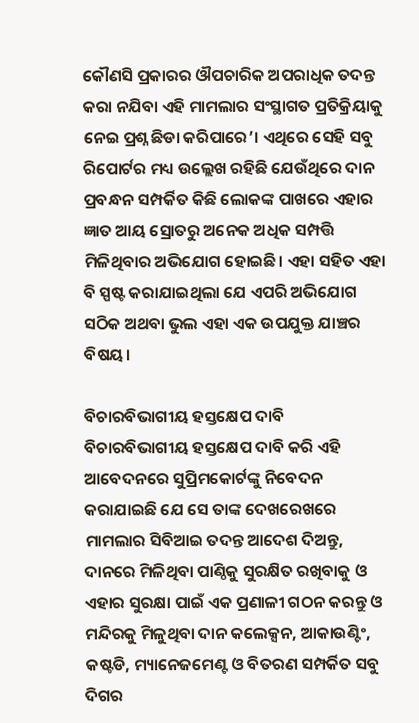କୌଣସି ପ୍ରକାରର ଔପଚାରିକ ଅପରାଧିକ ତଦନ୍ତ କରା ନଯିବା ଏହି ମାମଲାର ସଂସ୍ଥାଗତ ପ୍ରତିକ୍ରିୟାକୁ ନେଇ ପ୍ରଶ୍ନ ଛିଡା କରିପାରେ’। ଏଥିରେ ସେହି ସବୁ ରିପୋର୍ଟର ମଧ୍ୟ ଉଲ୍ଲେଖ ରହିଛି ଯେଉଁଥିରେ ଦାନ ପ୍ରବନ୍ଧନ ସମ୍ପର୍କିତ କିଛି ଲୋକଙ୍କ ପାଖରେ ଏହାର ଜ୍ଞାତ ଆୟ ସ୍ରୋତରୁ ଅନେକ ଅଧିକ ସମ୍ପତ୍ତି ମିଳିଥିବାର ଅଭିଯୋଗ ହୋଇଛି। ଏହା ସହିତ ଏହା ବି ସ୍ପଷ୍ଟ କରାଯାଇଥିଲା ଯେ ଏପରି ଅଭିଯୋଗ ସଠିକ ଅଥବା ଭୁଲ ଏହା ଏକ ଉପଯୁକ୍ତ ଯାଞ୍ଚର ବିଷୟ।

ବିଚାରବିଭାଗୀୟ ହସ୍ତକ୍ଷେପ ଦାବି
ବିଚାରବିଭାଗୀୟ ହସ୍ତକ୍ଷେପ ଦାବି କରି ଏହି ଆବେଦନରେ ସୁପ୍ରିମକୋର୍ଟଙ୍କୁ ନିବେଦନ କରାଯାଇଛି ଯେ ସେ ତାଙ୍କ ଦେଖରେଖରେ ମାମଲାର ସିବିଆଇ ତଦନ୍ତ ଆଦେଶ ଦିଅନ୍ତୁ, ଦାନରେ ମିଳିଥିବା ପାଣ୍ଠିକୁ ସୁରକ୍ଷିତ ରଖିବାକୁ ଓ ଏହାର ସୁରକ୍ଷା ପାଇଁ ଏକ ପ୍ରଣାଳୀ ଗଠନ କରନ୍ତୁ ଓ ମନ୍ଦିରକୁ ମିଳୁଥିବା ଦାନ କଲେକ୍ସନ, ଆକାଉଣ୍ଟିଂ, କଷ୍ଟଡି, ମ୍ୟାନେଜମେଣ୍ଟ ଓ ବିତରଣ ସମ୍ପର୍କିତ ସବୁ ଦିଗର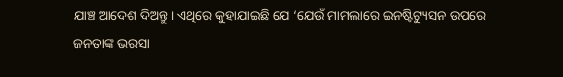ଯାଞ୍ଚ ଆଦେଶ ଦିଅନ୍ତୁ। ଏଥିରେ କୁହାଯାଇଛି ଯେ ‘ଯେଉଁ ମାମଲାରେ ଇନଷ୍ଟିଟ୍ୟୁସନ ଉପରେ ଜନତାଙ୍କ ଭରସା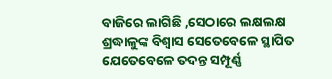ବାଜିରେ ଲାଗିଛି ,ସେଠାରେ ଲକ୍ଷଲକ୍ଷ ଶ୍ରଦ୍ଧାଳୁଙ୍କ ବିଶ୍ୱାସ ସେତେବେଳେ ସ୍ଥାପିତ ଯେତେବେଳେ ତଦନ୍ତ ସମ୍ପୂର୍ଣ୍ଣ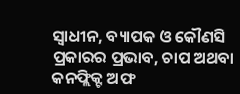ସ୍ୱାଧୀନ, ବ୍ୟାପକ ଓ କୌଣସି ପ୍ରକାରର ପ୍ରଭାବ, ଚାପ ଅଥବା କନଫ୍ଲିକ୍ଟ ଅଫ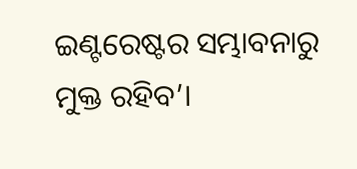ଇଣ୍ଟରେଷ୍ଟର ସମ୍ଭାବନାରୁ ମୁକ୍ତ ରହିବ’।